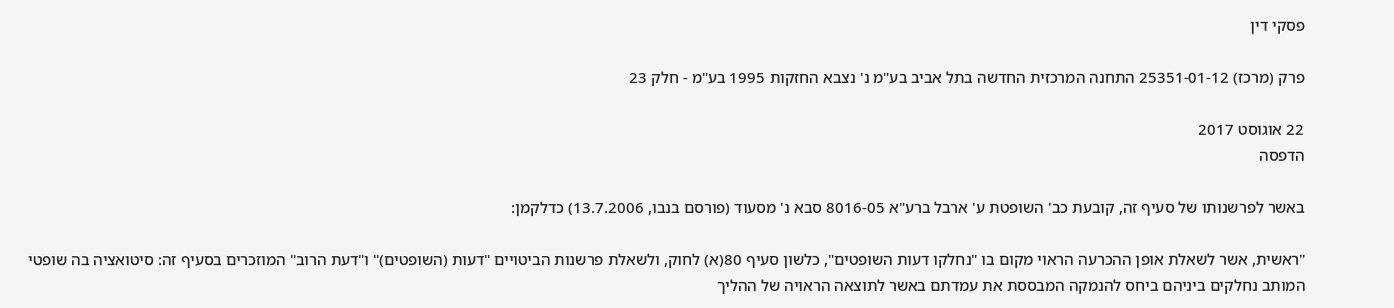פסקי דין

פרק (מרכז) 25351-01-12 התחנה המרכזית החדשה בתל אביב בע"מ נ' נצבא החזקות 1995 בע"מ - חלק 23

22 אוגוסט 2017
הדפסה

באשר לפרשנותו של סעיף זה, קובעת כב' השופטת ע' ארבל ברע"א 8016-05 סבא נ' מסעוד (פורסם בנבו, 13.7.2006) כדלקמן:

"ראשית, אשר לשאלת אופן ההכרעה הראוי מקום בו "נחלקו דעות השופטים", כלשון סעיף 80(א) לחוק, ולשאלת פרשנות הביטויים "דעות (השופטים)" ו"דעת הרוב" המוזכרים בסעיף זה: סיטואציה בה שופטי המותב נחלקים ביניהם ביחס להנמקה המבססת את עמדתם באשר לתוצאה הראויה של ההליך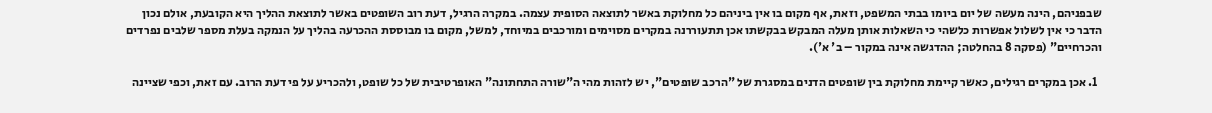שבפניהם, הינה מעשה של יום ביומו בבתי המשפט, וזאת, אף מקום בו אין ביניהם כל מחלוקת באשר לתוצאה הסופית עצמה. במקרה הרגיל, דעת רוב השופטים באשר לתוצאת ההליך היא הקובעת, אולם נכון הדבר כי אין לשלול אפשרות כלשהי כי השאלות אותן מעלה המבקש בבקשתו אכן תתעוררנה במקרים מסוימים ומורכבים במיוחד, למשל, מקום בו מבוססת ההכרעה בהליך על הנמקה בעלת מספר שלבים נפרדים והכרחיים" (פסקה 8 בהחלטה; ההדגשה אינה במקור – ב' א').

  1. אכן במקרים רגילים, כאשר קיימת מחלוקת בין שופטים הדנים במסגרת של "הרכב שופטים", יש לזהות מהי ה"שורה התחתונה" האופרטיבית של כל שופט, ולהכריע על פי דעת הרוב. עם זאת, וכפי שציינה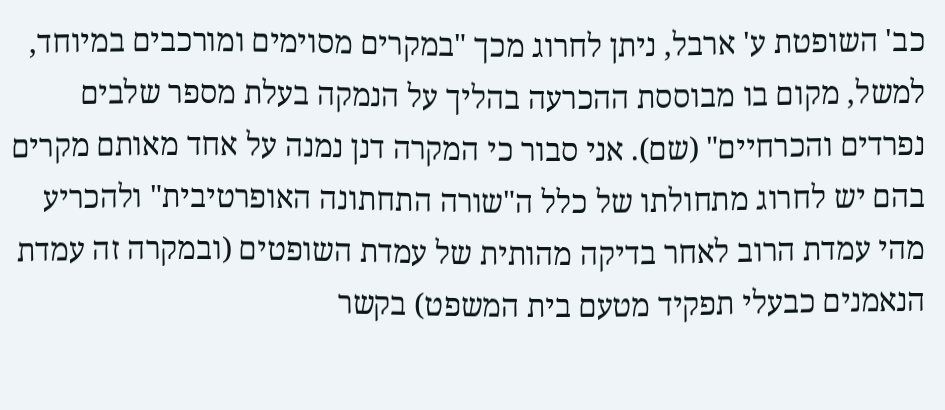כב' השופטת ע' ארבל, ניתן לחרוג מכך "במקרים מסוימים ומורכבים במיוחד, למשל, מקום בו מבוססת ההכרעה בהליך על הנמקה בעלת מספר שלבים נפרדים והכרחיים" (שם). אני סבור כי המקרה דנן נמנה על אחד מאותם מקרים בהם יש לחרוג מתחולתו של כלל ה"שורה התחתונה האופרטיבית" ולהכריע מהי עמדת הרוב לאחר בדיקה מהותית של עמדת השופטים (ובמקרה זה עמדת הנאמנים כבעלי תפקיד מטעם בית המשפט) בקשר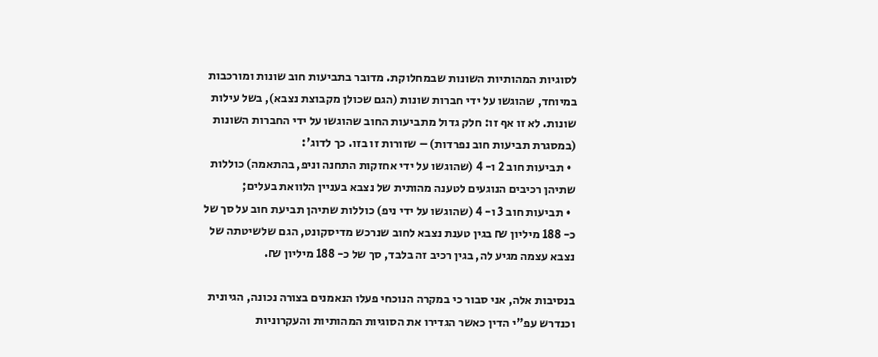לסוגיות המהותיות השונות שבמחלוקת. מדובר בתביעות חוב שונות ומורכבות במיוחד, שהוגשו על ידי חברות שונות (הגם שכולן מקבוצת נצבא), בשל עילות שונות. לא זו אף זו: חלק גדול מתביעות החוב שהוגשו על ידי החברות השונות (במסגרת תביעות חוב נפרדות) – שזורות זו בזו. כך לדוג':
  • תביעות חוב 2 ו- 4 (שהוגשו על ידי אחזקות התחנה וניפ, בהתאמה) כוללות שתיהן רכיבים הנוגעים לטענה מהותית של נצבא בעניין הלוואת בעלים;
  • תביעות חוב 3 ו- 4 (שהוגשו על ידי ניפ) כוללות שתיהן תביעת חוב על סך של כ- 188 מיליון ₪ בגין טענת נצבא לחוב שנרכש מדיסקונט, הגם שלשיטתה של נצבא עצמה מגיע לה, בגין רכיב זה בלבד, סך של כ- 188 מיליון ₪.

בנסיבות אלה, אני סבור כי במקרה הנוכחי פעלו הנאמנים בצורה נכונה, הגיונית וכנדרש עפ"י הדין כאשר הגדירו את הסוגיות המהותיות והעקרוניות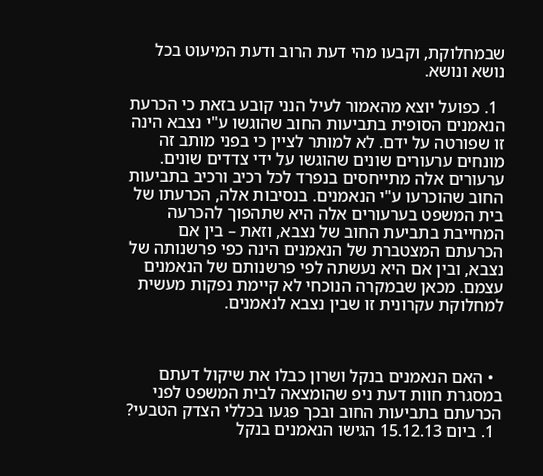שבמחלוקת, וקבעו מהי דעת הרוב ודעת המיעוט בכל נושא ונושא.

  1. כפועל יוצא מהאמור לעיל הנני קובע בזאת כי הכרעת הנאמנים הסופית בתביעות החוב שהוגשו ע"י נצבא הינה זו שפורטה על ידם. לא למותר לציין כי בפני מותב זה מונחים ערעורים שונים שהוגשו על ידי צדדים שונים. ערעורים אלה מתייחסים בנפרד לכל רכיב ורכיב בתביעות החוב שהוכרעו ע"י הנאמנים. בנסיבות אלה, הכרעתו של בית המשפט בערעורים אלה היא שתהפוך להכרעה המחייבת בתביעת החוב של נצבא, וזאת – בין אם הכרעתם המצטברת של הנאמנים הינה כפי פרשנותה של נצבא, ובין אם היא נעשתה לפי פרשנותם של הנאמנים עצמם. מכאן שבמקרה הנוכחי לא קיימת נפקות מעשית למחלוקת עקרונית זו שבין נצבא לנאמנים.



  • האם הנאמנים בנקל ושרון כבלו את שיקול דעתם במסגרת חוות דעת ניפ שהומצאה לבית המשפט לפני הכרעתם בתביעות החוב ובכך פגעו בכללי הצדק הטבעי?
  1. ביום 15.12.13 הגישו הנאמנים בנקל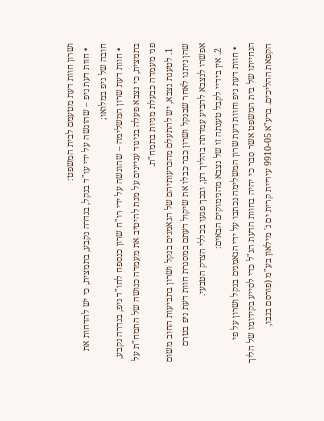ושרון חוות דעת מטעמם לבית המשפט:
  • חוות דעת ניפ – שהוגשה על ידי עו"ד בנקל, בגדרה נקבע, בתמצית, כי יש להדחות את חובה של ניפ במלואו;
  • חוות דעת שרון המשלימה – שהוגשה על ידי רו"ח שרון כנספח לחו"ד ניפ, בגדרה נקבע, בתמצית, כי נצבא פעלה בניגוד עניינים על מנת להיטיב את מעמדה כנושה של התמח"ת על פני מעמדה כבעלת מניות בתמח"ת.
  1. לטענת נצבא, יש להתעלם מהכרעותיהם של הנאמנים בנקל ושרון בתביעות החוב משום שהן ניתנו לאחר שבנקל ושרון כבר כבלו את שיקול דעתם במסגרת חוות דעת ניפ בטרם אפשרו לנצבא להביע עמדתה בהליך דנן, ובכך פגעו בכללי הצדק הטבעי.
  2. אין בידיי לקבל טענתה זו של נצבא מהנימוקים הבאים:
  • חוות דעת ניפ וחוות דעת שרון המשלימה נכתבו על ידי הנאמנים בנקל ושרון על פי הנחייתו של בית המשפט אשר סבר כי יהיה בחוות הדעת הנ"ל כדי לסייע בקידומו של הליך הקפאת ההליכים. ברע"א 9910-05 עיריית קרית ים נ' מילאון בע"מ (פורסם בנבו,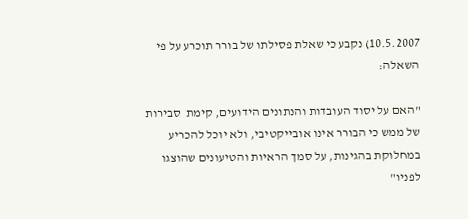10.5.2007) נקבע כי שאלת פסילתו של בורר תוכרע על פי השאלה:

"האם על יסוד העובדות והנתונים הידועים, קימת  סבירות של ממש כי הבורר אינו אובייקטיבי, ולא יוכל להכריע במחלוקת בהגינות, על סמך הראיות והטיעונים שהוצגו לפניו"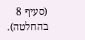(סעיף 8 בהחלטה).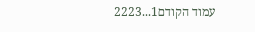עמוד הקודם1...2223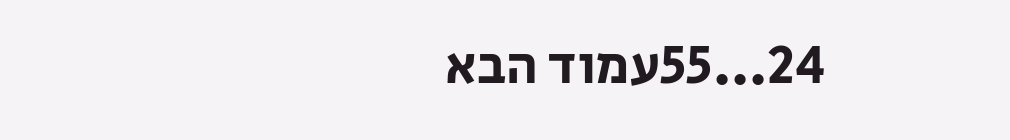24...55עמוד הבא